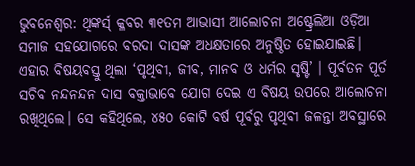ଭୁବନେଶ୍ୱର: ଥିଙ୍କର୍ସ୍ କ୍ଳବର ୩୧ତମ ଆଭାସୀ ଆଲୋଚନା ଅଷ୍ଟ୍ରେଲିଆ ଓଡ଼ିଆ ସମାଜ ସହଯୋଗରେ ବରଦା ଦାସଙ୍କ ଅଧକ୍ଷତାରେ ଅନୁଷ୍ଠିତ ହୋଇଯାଇଛି। ଏହାର ବିଷୟବସ୍ତୁ ଥିଲା ‘ପୃଥିବୀ, ଜୀବ, ମାନବ ଓ ଧର୍ମର ସୃଷ୍ଟି’ । ପୂର୍ବତନ ପୂର୍ତ ସଚିବ ନନ୍ଦନନ୍ଦନ ଦାସ ବକ୍ତାଭାବେ ଯୋଗ ଦେଇ ଏ ବିଷୟ ଉପରେ ଆଲୋଚନା ରଖିଥିଲେ। ସେ କହିଥିଲେ, ୪୫୦ କୋଟି ବର୍ଷ ପୂର୍ବରୁ ପୃଥିବୀ ଜଳନ୍ତା ଅବସ୍ଥାରେ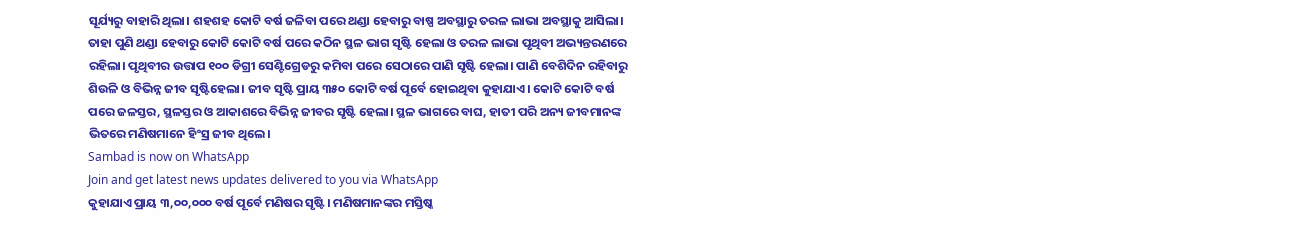ସୂର୍ଯ୍ୟରୁ ବାହାରି ଥିଲା। ଶହଶହ କୋଟି ବର୍ଷ ଜଳିବା ପରେ ଥଣ୍ଡା ହେବାରୁ ବାଷ୍ପ ଅବସ୍ଥାରୁ ତରଳ ଲାଭା ଅବସ୍ଥାକୁ ଆସିଲା। ତାହା ପୁଣି ଥଣ୍ଡା ହେବାରୁ କୋଟି କୋଟି ବର୍ଷ ପରେ କଠିନ ସ୍ଥଳ ଭାଗ ସୃଷ୍ଟି ହେଲା ଓ ତରଳ ଲାଭା ପୃଥିବୀ ଅଭ୍ୟନ୍ତରଣରେ ରହିଲା। ପୃଥିବୀର ଉତ୍ତାପ ୧୦୦ ଡିଗ୍ରୀ ସେଣ୍ଟିଗ୍ରେଡରୁ କମିବା ପରେ ସେଠାରେ ପାଣି ସୃଷ୍ଟି ହେଲା। ପାଣି ବେଶିଦିନ ରହିବାରୁ ଶିଉଳି ଓ ବିଭିନ୍ନ ଜୀବ ସୃଷ୍ଟିହେଲା। ଜୀବ ସୃଷ୍ଟି ପ୍ରାୟ ୩୫୦ କୋଟି ବର୍ଷ ପୂର୍ବେ ହୋଇଥିବା କୁହାଯାଏ। କୋଟି କୋଟି ବର୍ଷ ପରେ ଜଳସ୍ତର, ସ୍ଥଳସ୍ତର ଓ ଆକାଶରେ ବିଭିନ୍ନ ଜୀବର ସୃଷ୍ଟି ହେଲା। ସ୍ଥଳ ଭାଗରେ ବାଘ, ହାତୀ ପରି ଅନ୍ୟ ଜୀବମାନଙ୍କ ଭିତରେ ମଣିଷମାନେ ହିଂସ୍ର ଜୀବ ଥିଲେ।
Sambad is now on WhatsApp
Join and get latest news updates delivered to you via WhatsApp
କୁହାଯାଏ ପ୍ରାୟ ୩,୦୦,୦୦୦ ବର୍ଷ ପୂର୍ବେ ମଣିଷର ସୃଷ୍ଟି। ମଣିଷମାନଙ୍କର ମସ୍ତିଷ୍କ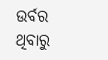ଉର୍ବର ଥିବାରୁ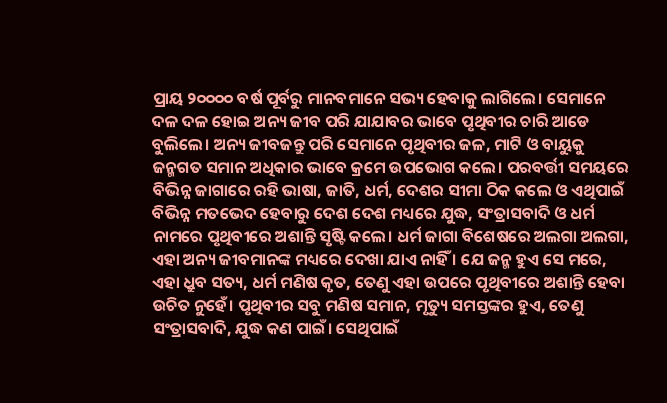ପ୍ରାୟ ୨୦୦୦୦ ବର୍ଷ ପୂର୍ବରୁ ମାନବମାନେ ସଭ୍ୟ ହେବାକୁ ଲାଗିଲେ। ସେମାନେ ଦଳ ଦଳ ହୋଇ ଅନ୍ୟ ଜୀବ ପରି ଯାଯାବର ଭାବେ ପୃଥିବୀର ଚାରି ଆଡେ ବୁଲିଲେ। ଅନ୍ୟ ଜୀବଜନ୍ତୁ ପରି ସେମାନେ ପୃଥିବୀର ଜଳ, ମାଟି ଓ ବାୟୁକୁ ଜନ୍ମଗତ ସମାନ ଅଧିକାର ଭାବେ କ୍ରମେ ଉପଭୋଗ କଲେ। ପରବର୍ତ୍ତୀ ସମୟରେ ବିଭିନ୍ନ ଜାଗାରେ ରହି ଭାଷା, ଜାତି, ଧର୍ମ, ଦେଶର ସୀମା ଠିକ କଲେ ଓ ଏଥିପାଇଁ ବିଭିନ୍ନ ମତଭେଦ ହେବାରୁ ଦେଶ ଦେଶ ମଧ୍ୟରେ ଯୁଦ୍ଧ, ସଂତ୍ରାସବାଦି ଓ ଧର୍ମ ନାମରେ ପୃଥିବୀରେ ଅଶାନ୍ତି ସୃଷ୍ଟି କଲେ। ଧର୍ମ ଜାଗା ବିଶେଷରେ ଅଲଗା ଅଲଗା, ଏହା ଅନ୍ୟ ଜୀବମାନଙ୍କ ମଧ୍ୟରେ ଦେଖା ଯାଏ ନାହିଁ । ଯେ ଜନ୍ମ ହୁଏ ସେ ମରେ, ଏହା ଧ୍ରୁବ ସତ୍ୟ, ଧର୍ମ ମଣିଷ କୃତ, ତେଣୁ ଏହା ଉପରେ ପୃଥିବୀରେ ଅଶାନ୍ତି ହେବା ଉଚିତ ନୁହେଁ। ପୃଥିବୀର ସବୁ ମଣିଷ ସମାନ, ମୃତ୍ୟୁ ସମସ୍ତଙ୍କର ହୁଏ, ତେଣୁ ସଂତ୍ରାସବାଦି, ଯୁଦ୍ଧ କଣ ପାଇଁ। ସେଥିପାଇଁ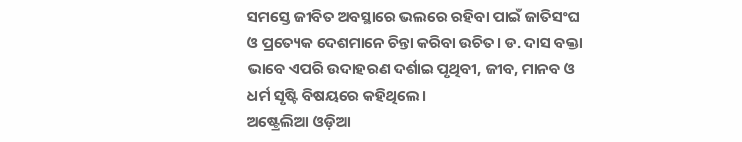ସମସ୍ତେ ଜୀବିତ ଅବସ୍ଥାରେ ଭଲରେ ରହିବା ପାଇଁ ଜାତିସଂଘ ଓ ପ୍ରତ୍ୟେକ ଦେଶମାନେ ଚିନ୍ତା କରିବା ଉଚିତ। ଡ. ଦାସ ବକ୍ତା ଭାବେ ଏପରି ଉଦାହରଣ ଦର୍ଶାଇ ପୃଥିବୀ, ଜୀବ, ମାନବ ଓ ଧର୍ମ ସୃଷ୍ଟି ବିଷୟରେ କହିଥିଲେ।
ଅଷ୍ଟ୍ରେଲିଆ ଓଡ଼ିଆ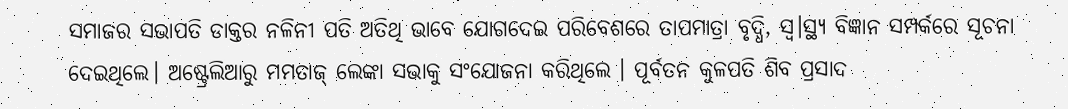ସମାଜର ସଭାପତି ଡାକ୍ତର ନଳିନୀ ପତି ଅତିଥି ଭାବେ ଯୋଗଦେଇ ପରିବେଶରେ ତାପମାତ୍ରା ବୃଦ୍ଧି, ସ୍ଵ।ସ୍ଥ୍ୟ ବିଜ୍ଞାନ ସମ୍ପର୍କରେ ସୂଚନା ଦେଇଥିଲେ। ଅଷ୍ଟ୍ରେଲିଆରୁ ମମତାଜ୍ ଲେଙ୍କା ସଭାକୁ ସଂଯୋଜନା କରିଥିଲେ । ପୂର୍ବତନ କୁଳପତି ଶିବ ପ୍ରସାଦ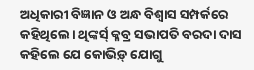ଅଧିକାରୀ ବିଜ୍ଞାନ ଓ ଅନ୍ଧ ବିଶ୍ଵାସ ସମ୍ପର୍କରେ କହିଥିଲେ। ଥିଙ୍କର୍ସ୍ କ୍ଳବ୍ର ସଭାପତି ବରଦା ଦାସ କହିଲେ ଯେ କୋଭିଡ଼୍ ଯୋଗୁ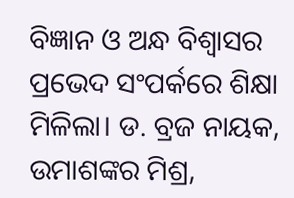ବିଜ୍ଞାନ ଓ ଅନ୍ଧ ବିଶ୍ଵାସର ପ୍ରଭେଦ ସଂପର୍କରେ ଶିକ୍ଷା ମିଳିଲା। ଡ. ବ୍ରଜ ନାୟକ, ଉମାଶଙ୍କର ମିଶ୍ର,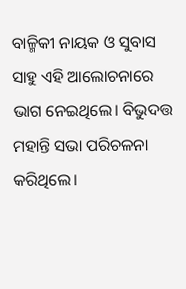ବାଳ୍ମିକୀ ନାୟକ ଓ ସୁବାସ ସାହୁ ଏହି ଆଲୋଚନାରେ ଭାଗ ନେଇଥିଲେ। ବିଭୁଦତ୍ତ ମହାନ୍ତି ସଭା ପରିଚଳନା କରିଥିଲେ।